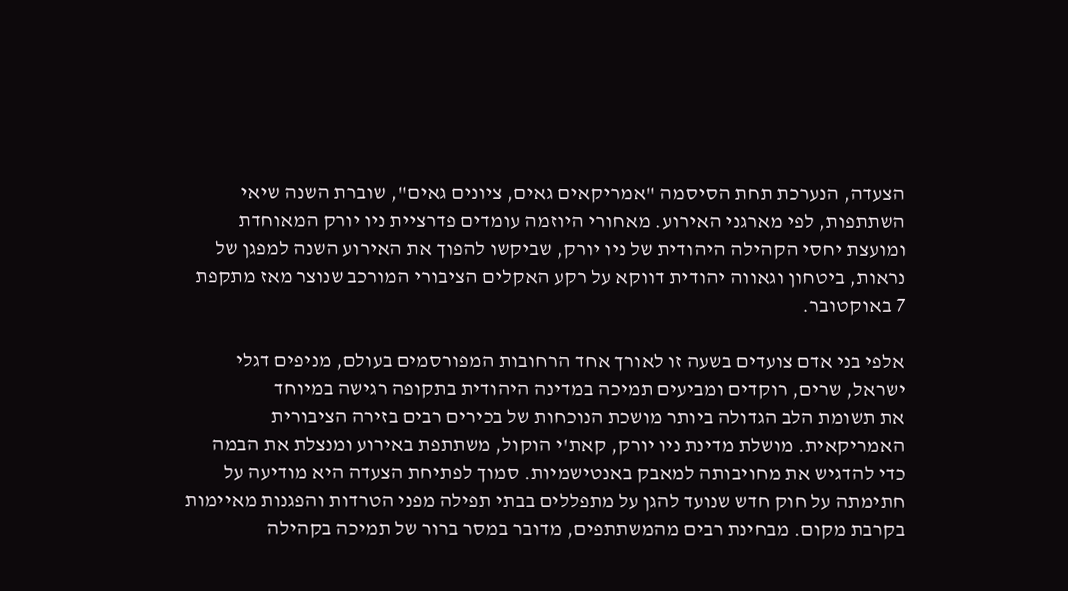הצעדה, הנערכת תחת הסיסמה "אמריקאים גאים, ציונים גאים", שוברת השנה שיאי השתתפות, לפי מארגני האירוע. מאחורי היוזמה עומדים פדרציית ניו יורק המאוחדת ומועצת יחסי הקהילה היהודית של ניו יורק, שביקשו להפוך את האירוע השנה למפגן של נראות, ביטחון וגאווה יהודית דווקא על רקע האקלים הציבורי המורכב שנוצר מאז מתקפת 7 באוקטובר.

אלפי בני אדם צועדים בשעה זו לאורך אחד הרחובות המפורסמים בעולם, מניפים דגלי ישראל, שרים, רוקדים ומביעים תמיכה במדינה היהודית בתקופה רגישה במיוחד
את תשומת הלב הגדולה ביותר מושכת הנוכחות של בכירים רבים בזירה הציבורית האמריקאית. מושלת מדינת ניו יורק, קאת'י הוקול, משתתפת באירוע ומנצלת את הבמה כדי להדגיש את מחויבותה למאבק באנטישמיות. סמוך לפתיחת הצעדה היא מודיעה על חתימתה על חוק חדש שנועד להגן על מתפללים בבתי תפילה מפני הטרדות והפגנות מאיימות בקרבת מקום. מבחינת רבים מהמשתתפים, מדובר במסר ברור של תמיכה בקהילה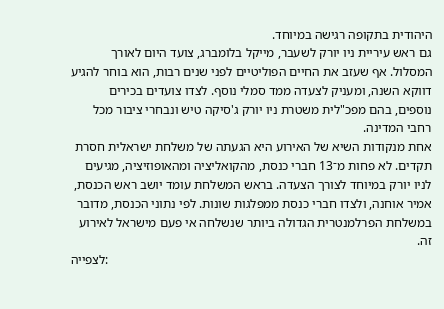היהודית בתקופה רגישה במיוחד.
גם ראש עיריית ניו יורק לשעבר, מייקל בלומברג, צועד היום לאורך המסלול. אף שעזב את החיים הפוליטיים לפני שנים רבות, הוא בוחר להגיע דווקא השנה, ומעניק לצעדה ממד סמלי נוסף. לצדו צועדים בכירים נוספים, בהם מפכ"לית משטרת ניו יורק ג'סיקה טיש ונבחרי ציבור מכל רחבי המדינה.
אחת מנקודות השיא של האירוע היא הגעתה של משלחת ישראלית חסרת תקדים. לא פחות מ־13 חברי כנסת, מהקואליציה ומהאופוזיציה, מגיעים לניו יורק במיוחד לצורך הצעדה. בראש המשלחת עומד יושב ראש הכנסת, אמיר אוחנה, ולצדו חברי כנסת ממפלגות שונות. לפי נתוני הכנסת, מדובר במשלחת הפרלמנטרית הגדולה ביותר שנשלחה אי פעם מישראל לאירוע זה.
לצפייה: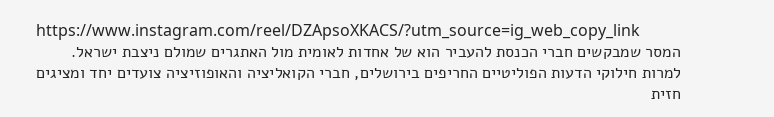https://www.instagram.com/reel/DZApsoXKACS/?utm_source=ig_web_copy_link
המסר שמבקשים חברי הכנסת להעביר הוא של אחדות לאומית מול האתגרים שמולם ניצבת ישראל. למרות חילוקי הדעות הפוליטיים החריפים בירושלים, חברי הקואליציה והאופוזיציה צועדים יחד ומציגים חזית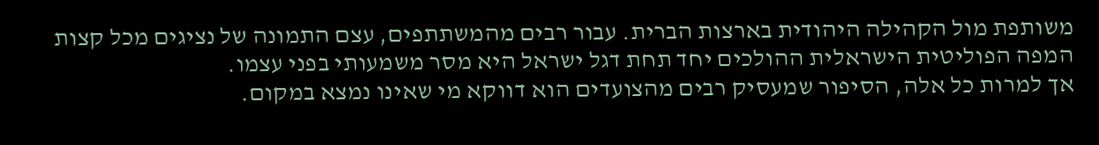משותפת מול הקהילה היהודית בארצות הברית. עבור רבים מהמשתתפים, עצם התמונה של נציגים מכל קצות המפה הפוליטית הישראלית ההולכים יחד תחת דגל ישראל היא מסר משמעותי בפני עצמו.
אך למרות כל אלה, הסיפור שמעסיק רבים מהצועדים הוא דווקא מי שאינו נמצא במקום.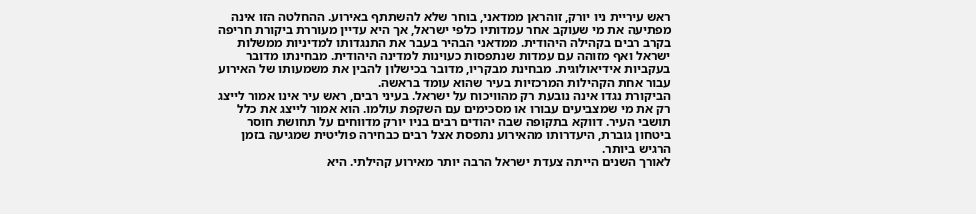ראש עיריית ניו יורק, זוהראן ממדאני, בוחר שלא להשתתף באירוע. ההחלטה הזו אינה מפתיעה את מי שעוקב אחר עמדותיו כלפי ישראל, אך היא עדיין מעוררת ביקורת חריפה בקרב רבים בקהילה היהודית. ממדאני הבהיר בעבר את התנגדותו למדיניות ממשלות ישראל ואף מזוהה עם עמדות שנתפסות כעוינות למדינה היהודית. מבחינתו מדובר בעקביות אידיאולוגית. מבחינת מבקריו, מדובר בכישלון להבין את משמעותו של האירוע עבור אחת הקהילות המרכזיות בעיר שהוא עומד בראשה.
הביקורת נגדו אינה נובעת רק מהוויכוח על ישראל. בעיני רבים, ראש עיר אינו אמור לייצג רק את מי שמצביעים עבורו או מסכימים עם השקפת עולמו. הוא אמור לייצג את כלל תושבי העיר. דווקא בתקופה שבה יהודים רבים בניו יורק מדווחים על תחושת חוסר ביטחון גוברת, היעדרותו מהאירוע נתפסת אצל רבים כבחירה פוליטית שמגיעה בזמן הרגיש ביותר.
לאורך השנים הייתה צעדת ישראל הרבה יותר מאירוע קהילתי. היא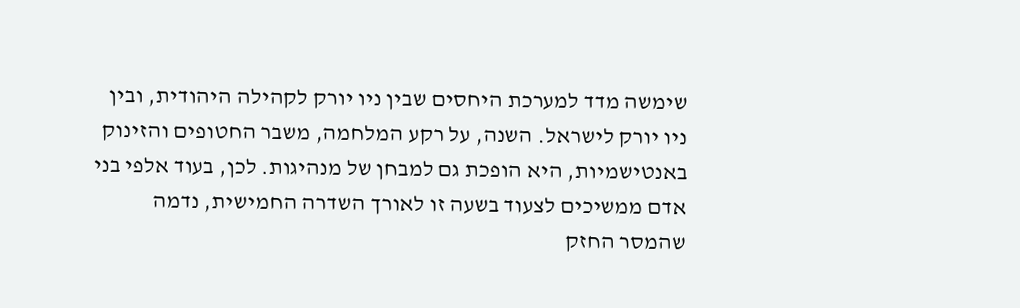שימשה מדד למערכת היחסים שבין ניו יורק לקהילה היהודית, ובין ניו יורק לישראל. השנה, על רקע המלחמה, משבר החטופים והזינוק באנטישמיות, היא הופכת גם למבחן של מנהיגות. לכן, בעוד אלפי בני אדם ממשיכים לצעוד בשעה זו לאורך השדרה החמישית, נדמה שהמסר החזק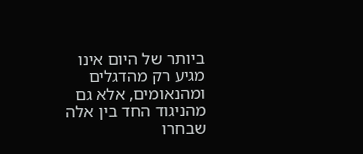ביותר של היום אינו מגיע רק מהדגלים ומהנאומים, אלא גם מהניגוד החד בין אלה שבחרו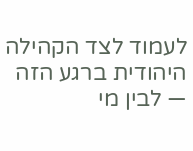לעמוד לצד הקהילה היהודית ברגע הזה — לבין מי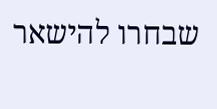שבחרו להישאר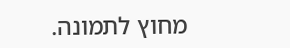מחוץ לתמונה.